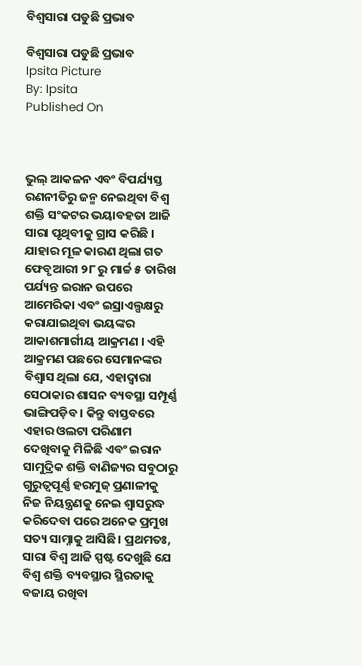ବିଶ୍ବସାରା ପଡୁଛି ପ୍ରଭାବ

ବିଶ୍ବସାରା ପଡୁଛି ପ୍ରଭାବ
Ipsita Picture
By: Ipsita
Published On



ଭୁଲ୍ ଆକଳନ ଏବଂ ବିପର୍ଯ୍ୟସ୍ତ ରଣନୀତିରୁ ଜନ୍ମ ନେଇଥିବା ବିଶ୍ବ ଶକ୍ତି ସଂକଟର ଭୟାବହତା ଆଜି ସାରା ପୃଥିବୀକୁ ଗ୍ରାସ କରିଛି । ଯାହାର ମୂଳ କାରଣ ଥିଲା ଗତ ଫେବୃଆରୀ ୨୮ ରୁ ମାର୍ଚ୍ଚ ୫ ତାରିଖ ପର୍ଯ୍ୟନ୍ତ ଇରାନ ଉପରେ ଆମେରିକା ଏବଂ ଇସ୍ରାଏଲ୍ପକ୍ଷରୁ କରାଯାଇଥିବା ଭୟଙ୍କର ଆକାଶମାର୍ଗୀୟ ଆକ୍ରମଣ । ଏହି ଆକ୍ରମଣ ପଛରେ ସେମାନଙ୍କର  ବିଶ୍ବାସ ଥିଲା ଯେ, ଏହାଦ୍ବାରା ସେଠାକାର ଶାସନ ବ୍ୟବସ୍ଥା ସମ୍ପୂର୍ଣ୍ଣ ଭାଙ୍ଗିପଡ଼ିବ । କିନ୍ତୁ ବାସ୍ତବରେ ଏହାର ଓଲଟା ପରିଣାମ ଦେଖିବାକୁ ମିଳିଛି ଏବଂ ଇରାନ ସାମୁଦ୍ରିକ ଶକ୍ତି ବାଣିଜ୍ୟର ସବୁଠାରୁ ଗୁରୁତ୍ବପୂର୍ଣ୍ଣ ହରମୁଜ୍ ପ୍ରଣାଳୀକୁ ନିଜ ନିୟନ୍ତ୍ରଣକୁ ନେଇ ଶ୍ବାସରୁଦ୍ଧ କରିଦେବା ପରେ ଅନେକ ପ୍ରମୁଖ ସତ୍ୟ ସାମ୍ନାକୁ ଆସିଛି। ପ୍ରଥମତଃ, ସାରା ବିଶ୍ବ ଆଜି ସ୍ପଷ୍ଟ ଦେଖୁଛି ଯେ ବିଶ୍ବ ଶକ୍ତି ବ୍ୟବସ୍ଥାର ସ୍ଥିରତାକୁ ବଜାୟ ରଖିବା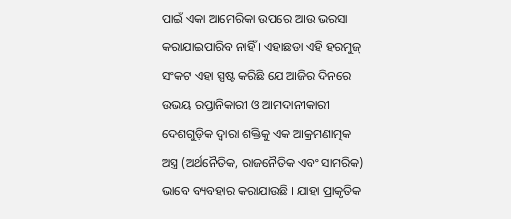ପାଇଁ ଏକା ଆମେରିକା ଉପରେ ଆଉ ଭରସା କରାଯାଇପାରିବ ନାହିଁ । ଏହାଛଡା ଏହି ହରମୁଜ୍ ସଂକଟ ଏହା ସ୍ପଷ୍ଟ କରିଛି ଯେ ଆଜିର ଦିନରେ ଉଭୟ ରପ୍ତାନିକାରୀ ଓ ଆମଦାନୀକାରୀ ଦେଶଗୁଡ଼ିକ ଦ୍ବାରା ଶକ୍ତିକୁ ଏକ ଆକ୍ରମଣାତ୍ମକ ଅସ୍ତ୍ର (ଅର୍ଥନୈତିକ, ରାଜନୈତିକ ଏବଂ ସାମରିକ) ଭାବେ ବ୍ୟବହାର କରାଯାଉଛି । ଯାହା ପ୍ରାକୃତିକ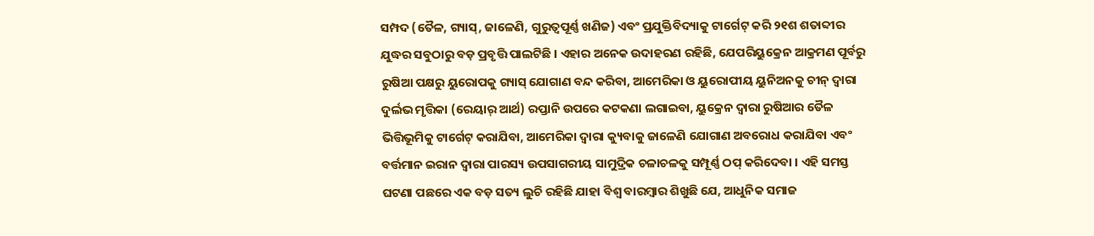ସମ୍ପଦ (ତୈଳ, ଗ୍ୟାସ୍, ଜାଳେଣି, ଗୁରୁତ୍ବପୂର୍ଣ୍ଣ ଖଣିଜ) ଏବଂ ପ୍ରଯୁକ୍ତିବିଦ୍ୟାକୁ ଟାର୍ଗେଟ୍ କରି ୨୧ଶ ଶତାବ୍ଦୀର ଯୁଦ୍ଧର ସବୁଠାରୁ ବଡ଼ ପ୍ରବୃତ୍ତି ପାଲଟିଛି । ଏହାର ଅନେକ ଉଦାହରଣ ରହିଛି, ଯେପରିୟୁକ୍ରେନ ଆକ୍ରମଣ ପୂର୍ବରୁ ରୁଷିଆ ପକ୍ଷରୁ ୟୁରୋପକୁ ଗ୍ୟାସ୍ ଯୋଗାଣ ବନ୍ଦ କରିବା, ଆମେରିକା ଓ ୟୁରୋପୀୟ ୟୁନିଅନକୁ ଚୀନ୍ ଦ୍ବାରା ଦୁର୍ଲଭ ମୃତ୍ତିକା (ରେୟାର୍ ଆର୍ଥ) ରପ୍ତାନି ଉପରେ କଟକଣା ଲଗାଇବା, ୟୁକ୍ରେନ ଦ୍ବାରା ରୁଷିଆର ତୈଳ ଭିତ୍ତିଭୂମିକୁ ଟାର୍ଗେଟ୍ କରାଯିବା, ଆମେରିକା ଦ୍ବାରା କ୍ୟୁବାକୁ ଜାଳେଣି ଯୋଗାଣ ଅବରୋଧ କରାଯିବା ଏବଂ ବର୍ତ୍ତମାନ ଇରାନ ଦ୍ବାରା ପାରସ୍ୟ ଉପସାଗରୀୟ ସାମୁଦ୍ରିକ ଚଳାଚଳକୁ ସମ୍ପୂର୍ଣ୍ଣ ଠପ୍ କରିଦେବା । ଏହି ସମସ୍ତ ଘଟଣା ପଛରେ ଏକ ବଡ଼ ସତ୍ୟ ଲୁଚି ରହିଛି ଯାହା ବିଶ୍ବ ବାରମ୍ବାର ଶିଖୁଛି ଯେ, ଆଧୁନିକ ସମାଜ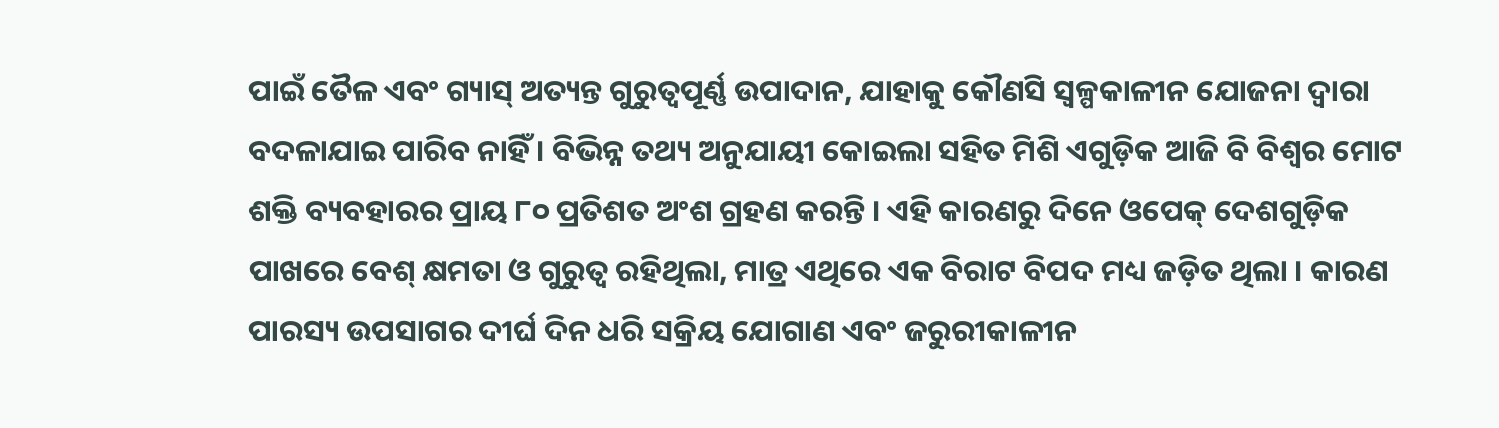ପାଇଁ ତୈଳ ଏବଂ ଗ୍ୟାସ୍ ଅତ୍ୟନ୍ତ ଗୁରୁତ୍ବପୂର୍ଣ୍ଣ ଉପାଦାନ, ଯାହାକୁ କୌଣସି ସ୍ବଳ୍ପକାଳୀନ ଯୋଜନା ଦ୍ବାରା ବଦଳାଯାଇ ପାରିବ ନାହିଁ । ବିଭିନ୍ନ ତଥ୍ୟ ଅନୁଯାୟୀ କୋଇଲା ସହିତ ମିଶି ଏଗୁଡ଼ିକ ଆଜି ବି ବିଶ୍ବର ମୋଟ ଶକ୍ତି ବ୍ୟବହାରର ପ୍ରାୟ ୮୦ ପ୍ରତିଶତ ଅଂଶ ଗ୍ରହଣ କରନ୍ତି । ଏହି କାରଣରୁ ଦିନେ ଓପେକ୍ ଦେଶଗୁଡ଼ିକ ପାଖରେ ବେଶ୍ କ୍ଷମତା ଓ ଗୁରୁତ୍ବ ରହିଥିଲା, ମାତ୍ର ଏଥିରେ ଏକ ବିରାଟ ବିପଦ ମଧ୍ୟ ଜଡ଼ିତ ଥିଲା । କାରଣ ପାରସ୍ୟ ଉପସାଗର ଦୀର୍ଘ ଦିନ ଧରି ସକ୍ରିୟ ଯୋଗାଣ ଏବଂ ଜରୁରୀକାଳୀନ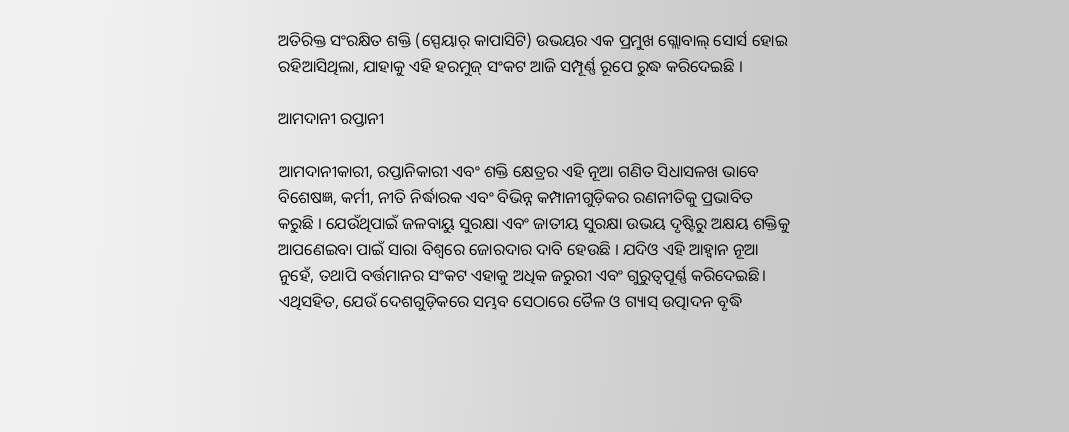ଅତିରିକ୍ତ ସଂରକ୍ଷିତ ଶକ୍ତି (ସ୍ପେୟାର୍ କାପାସିଟି) ଉଭୟର ଏକ ପ୍ରମୁଖ ଗ୍ଲୋବାଲ୍ ସୋର୍ସ ହୋଇ ରହିଆସିଥିଲା, ଯାହାକୁ ଏହି ହରମୁଜ୍ ସଂକଟ ଆଜି ସମ୍ପୂର୍ଣ୍ଣ ରୂପେ ରୁଦ୍ଧ କରିଦେଇଛି ।

ଆମଦାନୀ ରପ୍ତାନୀ

ଆମଦାନୀକାରୀ, ରପ୍ତାନିକାରୀ ଏବଂ ଶକ୍ତି କ୍ଷେତ୍ରର ଏହି ନୂଆ ଗଣିତ ସିଧାସଳଖ ଭାବେ ବିଶେଷଜ୍ଞ, କର୍ମୀ, ନୀତି ନିର୍ଦ୍ଧାରକ ଏବଂ ବିଭିନ୍ନ କମ୍ପାନୀଗୁଡ଼ିକର ରଣନୀତିକୁ ପ୍ରଭାବିତ କରୁଛି । ଯେଉଁଥିପାଇଁ ଜଳବାୟୁ ସୁରକ୍ଷା ଏବଂ ଜାତୀୟ ସୁରକ୍ଷା ଉଭୟ ଦୃଷ୍ଟିରୁ ଅକ୍ଷୟ ଶକ୍ତିକୁ ଆପଣେଇବା ପାଇଁ ସାରା ବିଶ୍ବରେ ଜୋରଦାର ଦାବି ହେଉଛି । ଯଦିଓ ଏହି ଆହ୍ବାନ ନୂଆ ନୁହେଁ, ତଥାପି ବର୍ତ୍ତମାନର ସଂକଟ ଏହାକୁ ଅଧିକ ଜରୁରୀ ଏବଂ ଗୁରୁତ୍ବପୂର୍ଣ୍ଣ କରିଦେଇଛି। ଏଥିସହିତ, ଯେଉଁ ଦେଶଗୁଡ଼ିକରେ ସମ୍ଭବ ସେଠାରେ ତୈଳ ଓ ଗ୍ୟାସ୍ ଉତ୍ପାଦନ ବୃଦ୍ଧି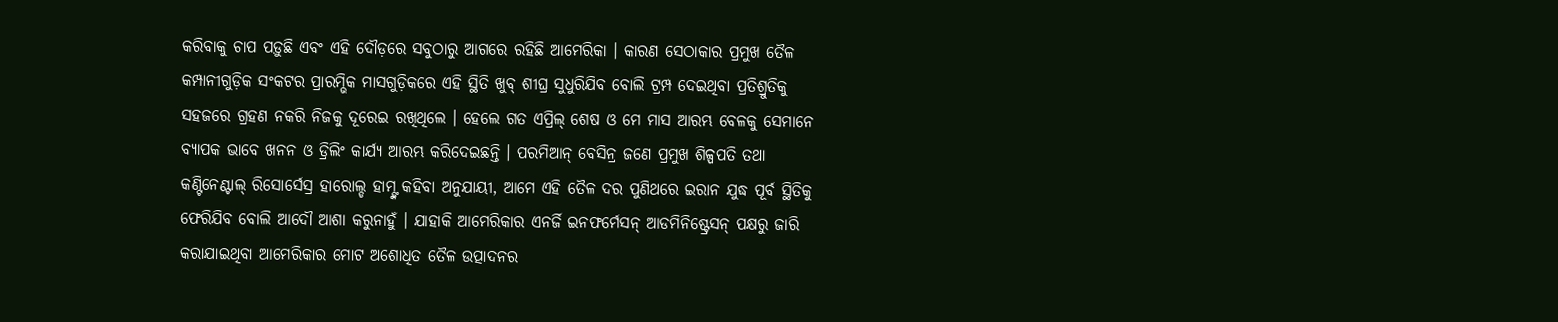କରିବାକୁ ଚାପ ପଡ଼ୁଛି ଏବଂ ଏହି ଦୌଡ଼ରେ ସବୁଠାରୁ ଆଗରେ ରହିଛି ଆମେରିକା । କାରଣ ସେଠାକାର ପ୍ରମୁଖ ତୈଳ କମ୍ପାନୀଗୁଡ଼ିକ ସଂକଟର ପ୍ରାରମ୍ଭିକ ମାସଗୁଡ଼ିକରେ ଏହି ସ୍ଥିତି ଖୁବ୍ ଶୀଘ୍ର ସୁଧୁରିଯିବ ବୋଲି ଟ୍ରମ୍ପ ଦେଇଥିବା ପ୍ରତିଶ୍ରୁତିକୁ ସହଜରେ ଗ୍ରହଣ ନକରି ନିଜକୁ ଦୂରେଇ ରଖିଥିଲେ । ହେଲେ ଗତ ଏପ୍ରିଲ୍ ଶେଷ ଓ ମେ ମାସ ଆରମ୍ଭ ବେଳକୁ ସେମାନେ ବ୍ୟାପକ ଭାବେ ଖନନ ଓ ଡ୍ରିଲିଂ କାର୍ଯ୍ୟ ଆରମ୍ଭ କରିଦେଇଛନ୍ତି । ପରମିଆନ୍ ବେସିନ୍ର ଜଣେ ପ୍ରମୁଖ ଶିଳ୍ପପତି ତଥା କଣ୍ଟିନେଣ୍ଟାଲ୍ ରିସୋର୍ସେସ୍ର ହାରୋଲ୍ଡ ହାମ୍ଙ୍କ କହିବା ଅନୁଯାୟୀ, ଆମେ ଏହି ତୈଳ ଦର ପୁଣିଥରେ ଇରାନ ଯୁଦ୍ଧ ପୂର୍ବ ସ୍ଥିତିକୁ ଫେରିଯିବ ବୋଲି ଆଦୌ ଆଶା କରୁନାହୁଁ । ଯାହାକି ଆମେରିକାର ଏନର୍ଜି ଇନଫର୍ମେସନ୍ ଆଡମିନିଷ୍ଟ୍ରେସନ୍ ପକ୍ଷରୁ ଜାରି କରାଯାଇଥିବା ଆମେରିକାର ମୋଟ ଅଶୋଧିତ ତୈଳ ଉତ୍ପାଦନର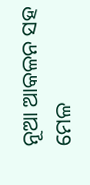ନୂଆ ଆକଳନ ସହ ମେଳ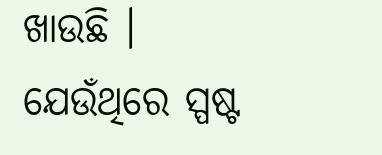ଖାଉଛି । ଯେଉଁଥିରେ ସ୍ପଷ୍ଟ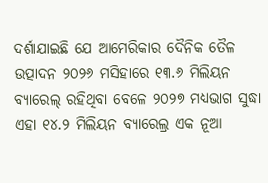ଦର୍ଶାଯାଇଛି ଯେ ଆମେରିକାର ଦୈନିକ ତୈଳ ଉତ୍ପାଦନ ୨୦୨୬ ମସିହାରେ ୧୩.୬ ମିଲିୟନ ବ୍ୟାରେଲ୍ ରହିଥିବା ବେଳେ ୨୦୨୭ ମଧ୍ୟଭାଗ ସୁଦ୍ଧା ଏହା ୧୪.୨ ମିଲିୟନ ବ୍ୟାରେଲ୍ର ଏକ ନୂଆ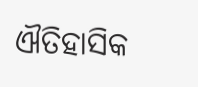ଐତିହାସିକ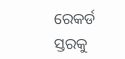ରେକର୍ଡ ସ୍ତରକୁ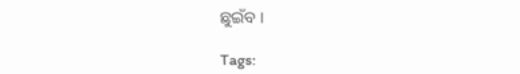ଛୁଇଁବ ।

Tags: